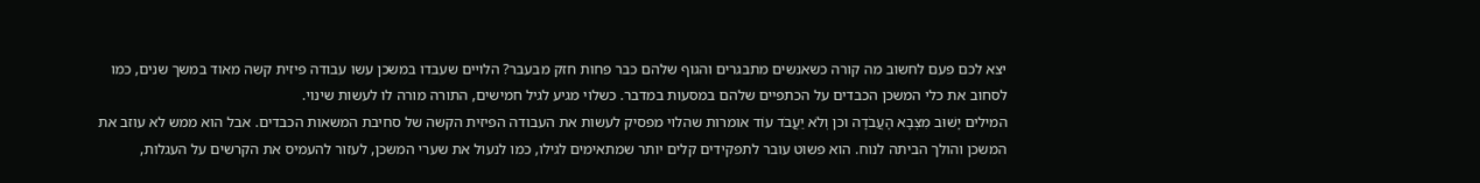יצא לכם פעם לחשוב מה קורה כשאנשים מתבגרים והגוף שלהם כבר פחות חזק מבעבר? הלויים שעבדו במשכן עשו עבודה פיזית קשה מאוד במשך שנים, כמו לסחוב את כלי המשכן הכבדים על הכתפיים שלהם במסעות במדבר. כשלוי מגיע לגיל חמישים, התורה מורה לו לעשות שינוי.
המילים יָשׁוּב מִצְּבָא הָעֲבֹדָה וכן וְלֹא יַעֲבֹד עוֹד אומרות שהלוי מפסיק לעשות את העבודה הפיזית הקשה של סחיבת המשאות הכבדים. אבל הוא ממש לא עוזב את המשכן והולך הביתה לנוח. הוא פשוט עובר לתפקידים קלים יותר שמתאימים לגילו, כמו לנעול את שערי המשכן, לעזור להעמיס את הקרשים על העגלות,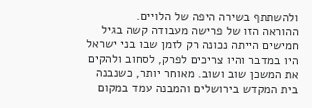ולהשתתף בשירה היפה של הלויים.
ההוראה הזו של פרישה מעבודה קשה בגיל חמישים הייתה נכונה רק לזמן שבו בני ישראל היו במדבר והיו צריכים לפרק, לסחוב ולהקים את המשכן שוב ושוב. מאוחר יותר, כשנבנה בית המקדש בירושלים והמבנה עמד במקום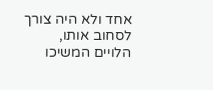אחד ולא היה צורך לסחוב אותו, הלויים המשיכו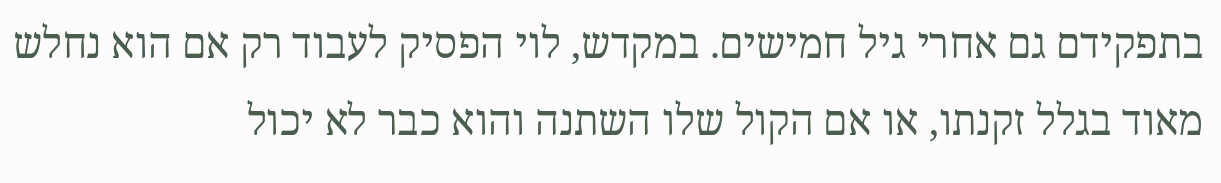בתפקידם גם אחרי גיל חמישים. במקדש, לוי הפסיק לעבוד רק אם הוא נחלש מאוד בגלל זקנתו, או אם הקול שלו השתנה והוא כבר לא יכול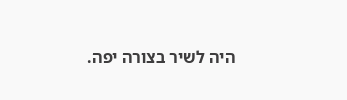היה לשיר בצורה יפה.